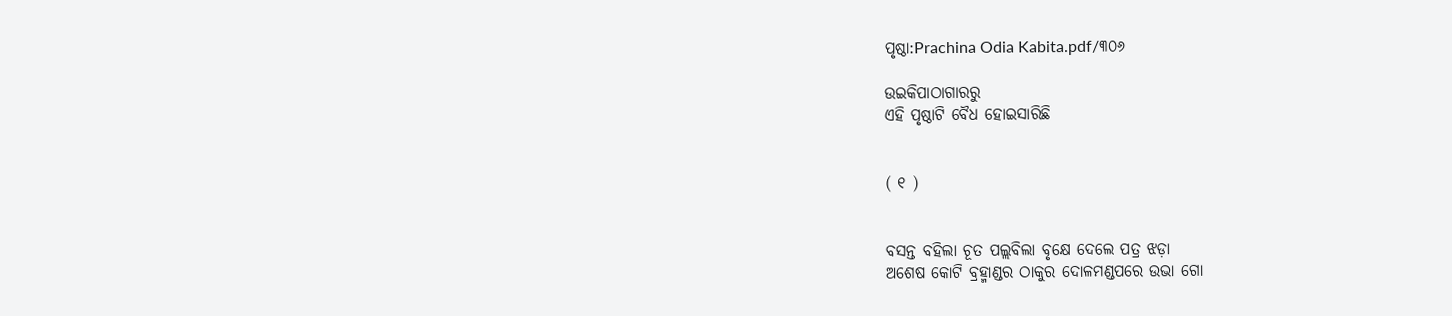ପୃଷ୍ଠା:Prachina Odia Kabita.pdf/୩୦୬

ଉଇକିପାଠାଗାର‌ରୁ
ଏହି ପୃଷ୍ଠାଟି ବୈଧ ହୋଇସାରିଛି


( ୧ )


ବସନ୍ତ ବହିଲା ଚୂତ ପଲ୍ଲବିଲା ବୃକ୍ଷେ ଦେଲେ ପତ୍ର ଝଡ଼ା
ଅଶେଷ କୋଟି ବ୍ରହ୍ମାଣ୍ଡର ଠାକୁର ଦୋଳମଣ୍ଡପରେ ଉଭା ଗୋ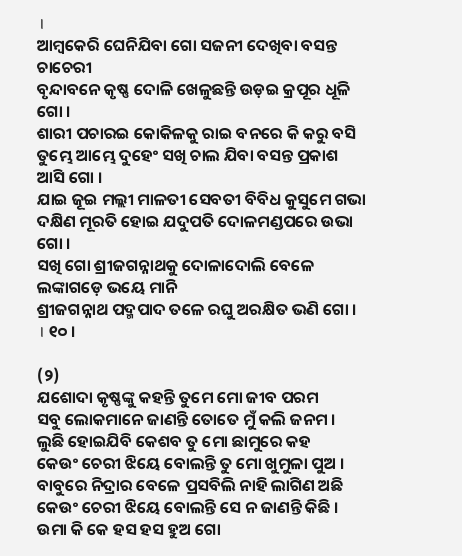।
ଆମ୍ବକେରି ଘେନିଯିବା ଗୋ ସଜନୀ ଦେଖିବା ବସନ୍ତ ଚାଚେରୀ
ବୃନ୍ଦାବନେ କୃଷ୍ଣ ଦୋଳି ଖେଳୁଛନ୍ତି ଉଡ଼ଇ କ୍ରପୂର ଧୂଳି ଗୋ ।
ଶାରୀ ପଚାରଇ କୋକିଳକୁ ରାଇ ବନରେ କି କରୁ ବସି
ତୁମ୍ଭେ ଆମ୍ଭେ ଦୁହେଂ ସଖି ଚାଲ ଯିବା ବସନ୍ତ ପ୍ରକାଶ ଆସି ଗୋ ।
ଯାଇ ଜୂଇ ମଲ୍ଲୀ ମାଳତୀ ସେବତୀ ବିବିଧ କୁସୁମେ ଗଭା
ଦକ୍ଷିଣ ମୂରତି ହୋଇ ଯଦୁପତି ଦୋଳମଣ୍ଡପରେ ଉଭା ଗୋ ।
ସଖି ଗୋ ଶ୍ରୀଜଗନ୍ନାଥକୁ ଦୋଳାଦୋଲି ବେଳେ ଲଙ୍କାଗଡ଼େ ଭୟେ ମାନି
ଶ୍ରୀଜଗନ୍ନାଥ ପଦ୍ମପାଦ ତଳେ ରଘୁ ଅରକ୍ଷିତ ଭଣି ଗୋ । । ୧୦ ।

(୨)
ଯଶୋଦା କୃଷ୍ଣଙ୍କୁ କହନ୍ତି ତୁମେ ମୋ ଜୀବ ପରମ
ସବୁ ଲୋକମାନେ ଜାଣନ୍ତି ତୋତେ ମୁଁ କଲି ଜନମ ।
ଲୁଛି ହୋଇଯିବି କେଶବ ତୁ ମୋ ଛାମୁରେ କହ
କେଉଂ ଚେରୀ ଝିୟେ ବୋଲନ୍ତି ତୁ ମୋ ଖୁମୁଳା ପୁଅ ।
ବାବୁରେ ନିଦ୍ରାର ବେଳେ ପ୍ରସବିଲି ନାହି ଲାଗିଣ ଅଛି
କେଉଂ ଚେରୀ ଝିୟେ ବୋଲନ୍ତି ସେ ନ ଜାଣନ୍ତି କିଛି ।
ଉମା କି କେ ହସ ହସ ହୁଅ ଗୋ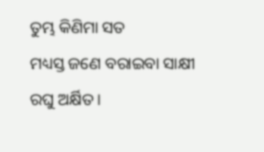ତୁମ୍ଭ କିଣିମା ସତ
ମଧ୍ୟସ୍ତ ଜଣେ ବରାଇବା ସାକ୍ଷୀ ରଘୁ ଅର୍କ୍ଷିତ ।